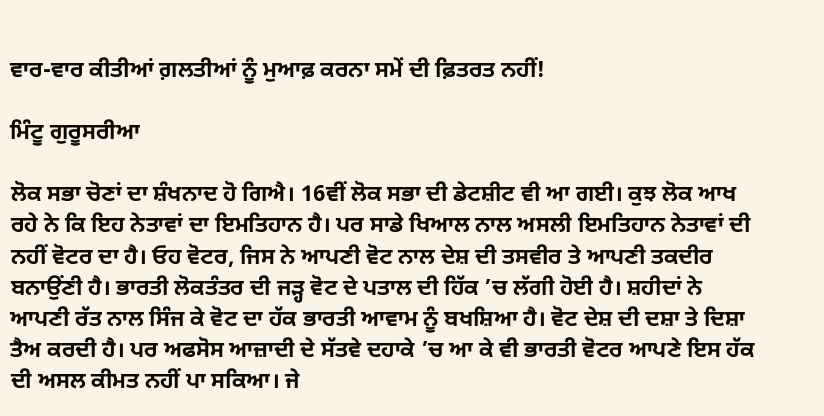ਵਾਰ-ਵਾਰ ਕੀਤੀਆਂ ਗ਼ਲਤੀਆਂ ਨੂੰ ਮੁਆਫ਼ ਕਰਨਾ ਸਮੇਂ ਦੀ ਫ਼ਿਤਰਤ ਨਹੀਂ!

ਮਿੰਟੂ ਗੁਰੂਸਰੀਆ

ਲੋਕ ਸਭਾ ਚੋਣਾਂ ਦਾ ਸ਼ੰਖਨਾਦ ਹੋ ਗਿਐ। 16ਵੀਂ ਲੋਕ ਸਭਾ ਦੀ ਡੇਟਸ਼ੀਟ ਵੀ ਆ ਗਈ। ਕੁਝ ਲੋਕ ਆਖ ਰਹੇ ਨੇ ਕਿ ਇਹ ਨੇਤਾਵਾਂ ਦਾ ਇਮਤਿਹਾਨ ਹੈ। ਪਰ ਸਾਡੇ ਖਿਆਲ ਨਾਲ ਅਸਲੀ ਇਮਤਿਹਾਨ ਨੇਤਾਵਾਂ ਦੀ ਨਹੀਂ ਵੋਟਰ ਦਾ ਹੈ। ਓਹ ਵੋਟਰ, ਜਿਸ ਨੇ ਆਪਣੀ ਵੋਟ ਨਾਲ ਦੇਸ਼ ਦੀ ਤਸਵੀਰ ਤੇ ਆਪਣੀ ਤਕਦੀਰ ਬਨਾਉਂਣੀ ਹੈ। ਭਾਰਤੀ ਲੋਕਤੰਤਰ ਦੀ ਜੜ੍ਹ ਵੋਟ ਦੇ ਪਤਾਲ ਦੀ ਹਿੱਕ ’ਚ ਲੱਗੀ ਹੋਈ ਹੈ। ਸ਼ਹੀਦਾਂ ਨੇ ਆਪਣੀ ਰੱਤ ਨਾਲ ਸਿੰਜ ਕੇ ਵੋਟ ਦਾ ਹੱਕ ਭਾਰਤੀ ਆਵਾਮ ਨੂੰ ਬਖਸ਼ਿਆ ਹੈ। ਵੋਟ ਦੇਸ਼ ਦੀ ਦਸ਼ਾ ਤੇ ਦਿਸ਼ਾ ਤੈਅ ਕਰਦੀ ਹੈ। ਪਰ ਅਫਸੋਸ ਆਜ਼ਾਦੀ ਦੇ ਸੱਤਵੇ ਦਹਾਕੇ ’ਚ ਆ ਕੇ ਵੀ ਭਾਰਤੀ ਵੋਟਰ ਆਪਣੇ ਇਸ ਹੱਕ ਦੀ ਅਸਲ ਕੀਮਤ ਨਹੀਂ ਪਾ ਸਕਿਆ। ਜੇ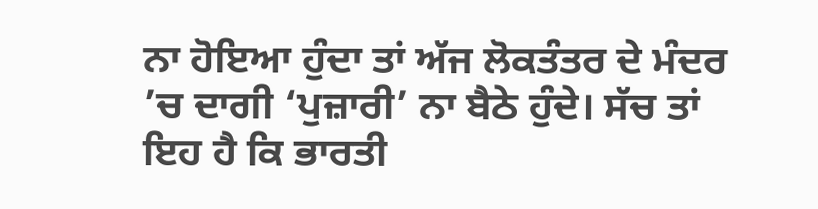ਨਾ ਹੋਇਆ ਹੁੰਦਾ ਤਾਂ ਅੱਜ ਲੋਕਤੰਤਰ ਦੇ ਮੰਦਰ ’ਚ ਦਾਗੀ ‘ਪੁਜ਼ਾਰੀ’ ਨਾ ਬੈਠੇ ਹੁੰਦੇ। ਸੱਚ ਤਾਂ ਇਹ ਹੈ ਕਿ ਭਾਰਤੀ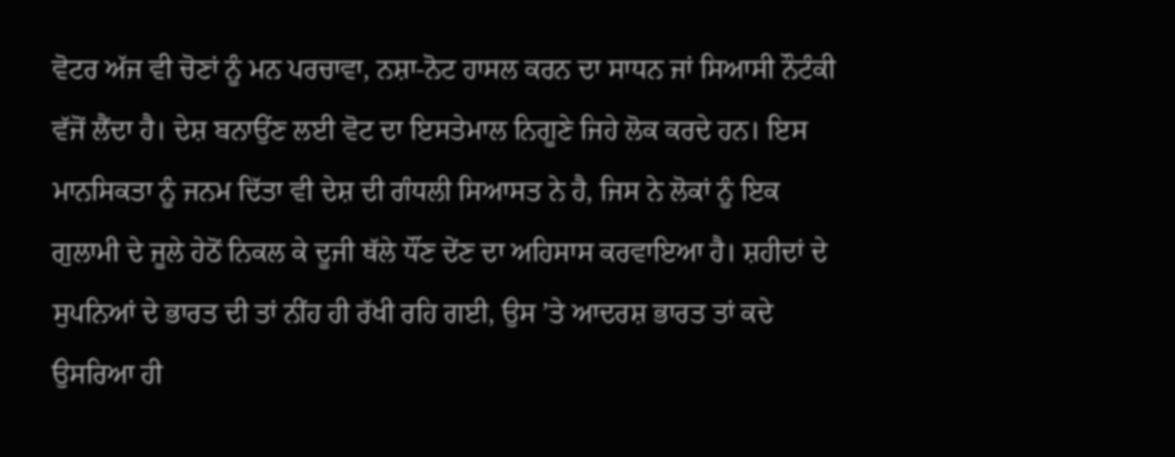ਵੋਟਰ ਅੱਜ ਵੀ ਚੋਣਾਂ ਨੂੰ ਮਨ ਪਰਚਾਵਾ, ਨਸ਼ਾ-ਨੋਟ ਹਾਸਲ ਕਰਨ ਦਾ ਸਾਧਨ ਜਾਂ ਸਿਆਸੀ ਨੌਟੰਕੀ ਵੱਜੋਂ ਲੈਂਦਾ ਹੈ। ਦੇਸ਼ ਬਨਾਉਂਣ ਲਈ ਵੋਟ ਦਾ ਇਸਤੇਮਾਲ ਨਿਗੂਣੇ ਜਿਹੇ ਲੋਕ ਕਰਦੇ ਹਨ। ਇਸ ਮਾਨਸਿਕਤਾ ਨੂੰ ਜਨਮ ਦਿੱਤਾ ਵੀ ਦੇਸ਼ ਦੀ ਗੰਧਲੀ ਸਿਆਸਤ ਨੇ ਹੈ, ਜਿਸ ਨੇ ਲੋਕਾਂ ਨੂੰ ਇਕ ਗੁਲਾਮੀ ਦੇ ਜੂਲੇ ਹੇਠੋਂ ਨਿਕਲ ਕੇ ਦੂਜੀ ਥੱਲੇ ਧੌਂਣ ਦੇਂਣ ਦਾ ਅਹਿਸਾਸ ਕਰਵਾਇਆ ਹੈ। ਸ਼ਹੀਦਾਂ ਦੇ ਸੁਪਨਿਆਂ ਦੇ ਭਾਰਤ ਦੀ ਤਾਂ ਨੀਂਹ ਹੀ ਰੱਖੀ ਰਹਿ ਗਈ, ਉਸ ’ਤੇ ਆਦਰਸ਼ ਭਾਰਤ ਤਾਂ ਕਦੇ ਉਸਰਿਆ ਹੀ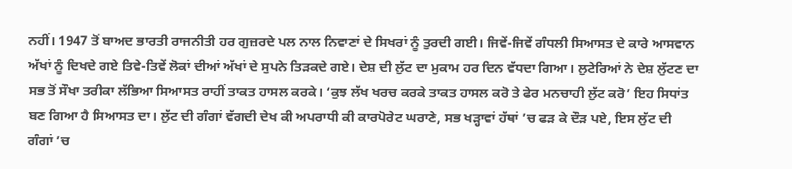ਨਹੀਂ। 1947 ਤੋਂ ਬਾਅਦ ਭਾਰਤੀ ਰਾਜਨੀਤੀ ਹਰ ਗੁਜ਼ਰਦੇ ਪਲ ਨਾਲ ਨਿਵਾਣਾਂ ਦੇ ਸਿਖਰਾਂ ਨੂੰ ਤੁਰਦੀ ਗਈ। ਜਿਵੇਂ-ਜਿਵੇਂ ਗੰਧਲੀ ਸਿਆਸਤ ਦੇ ਕਾਰੇ ਆਸਵਾਨ ਅੱਖਾਂ ਨੂੰ ਦਿਖਦੇ ਗਏ ਤਿਵੇ-ਤਿਵੇਂ ਲੋਕਾਂ ਦੀਆਂ ਅੱਖਾਂ ਦੇ ਸੁਪਨੇ ਤਿੜਕਦੇ ਗਏ। ਦੇਸ਼ ਦੀ ਲੁੱਟ ਦਾ ਮੁਕਾਮ ਹਰ ਦਿਨ ਵੱਧਦਾ ਗਿਆ। ਲੁਟੇਰਿਆਂ ਨੇ ਦੇਸ਼ ਲੁੱਟਣ ਦਾ ਸਭ ਤੋਂ ਸੌਖਾ ਤਰੀਕਾ ਲੱਭਿਆ ਸਿਆਸਤ ਰਾਹੀਂ ਤਾਕਤ ਹਾਸਲ ਕਰਕੇ। ‘ਕੁਝ ਲੱਖ ਖਰਚ ਕਰਕੇ ਤਾਕਤ ਹਾਸਲ ਕਰੋ ਤੇ ਫੇਰ ਮਨਚਾਹੀ ਲੁੱਟ ਕਰੋ’ ਇਹ ਸਿਧਾਂਤ ਬਣ ਗਿਆ ਹੈ ਸਿਆਸਤ ਦਾ। ਲੁੱਟ ਦੀ ਗੰਗਾਂ ਵੱਗਦੀ ਦੇਖ ਕੀ ਅਪਰਾਧੀ ਕੀ ਕਾਰਪੋਰੇਟ ਘਰਾਣੇ, ਸਭ ਖੜ੍ਹਾਵਾਂ ਹੱਥਾਂ ’ਚ ਫੜ ਕੇ ਦੌੜ ਪਏ, ਇਸ ਲੁੱਟ ਦੀ ਗੰਗਾਂ ’ਚ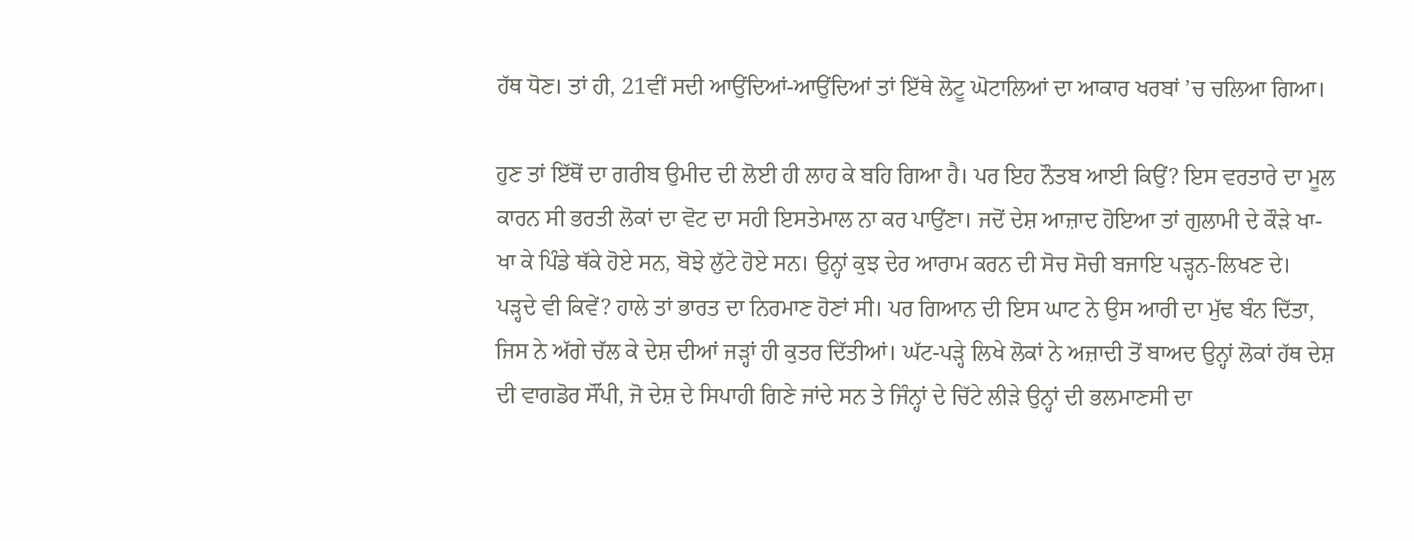ਹੱਥ ਧੋਣ। ਤਾਂ ਹੀ, 21ਵੀਂ ਸਦੀ ਆਉਂਦਿਆਂ-ਆਉਂਦਿਆਂ ਤਾਂ ਇੱਥੇ ਲੋਟੂ ਘੋਟਾਲਿਆਂ ਦਾ ਆਕਾਰ ਖਰਬਾਂ ’ਚ ਚਲਿਆ ਗਿਆ।

ਹੁਣ ਤਾਂ ਇੱਥੋਂ ਦਾ ਗਰੀਬ ਉਮੀਦ ਦੀ ਲੋਈ ਹੀ ਲਾਹ ਕੇ ਬਹਿ ਗਿਆ ਹੈ। ਪਰ ਇਹ ਨੌਤਬ ਆਈ ਕਿਉਂ? ਇਸ ਵਰਤਾਰੇ ਦਾ ਮੂਲ ਕਾਰਨ ਸੀ ਭਰਤੀ ਲੋਕਾਂ ਦਾ ਵੋਟ ਦਾ ਸਹੀ ਇਸਤੇਮਾਲ ਨਾ ਕਰ ਪਾਉਂਣਾ। ਜਦੋਂ ਦੇਸ਼ ਆਜ਼ਾਦ ਹੋਇਆ ਤਾਂ ਗੁਲਾਮੀ ਦੇ ਕੌੜੇ ਖਾ-ਖਾ ਕੇ ਪਿੰਡੇ ਥੱਕੇ ਹੋਏ ਸਨ, ਬੋਝੇ ਲੁੱਟੇ ਹੋਏ ਸਨ। ਉਨ੍ਹਾਂ ਕੁਝ ਦੇਰ ਆਰਾਮ ਕਰਨ ਦੀ ਸੋਚ ਸੋਚੀ ਬਜਾਇ ਪੜ੍ਹਨ-ਲਿਖਣ ਦੇ। ਪੜ੍ਹਦੇ ਵੀ ਕਿਵੇਂ? ਹਾਲੇ ਤਾਂ ਭਾਰਤ ਦਾ ਨਿਰਮਾਣ ਹੋਣਾਂ ਸੀ। ਪਰ ਗਿਆਨ ਦੀ ਇਸ ਘਾਟ ਨੇ ਉਸ ਆਰੀ ਦਾ ਮੁੱਢ ਬੰਨ ਦਿੱਤਾ, ਜਿਸ ਨੇ ਅੱਗੇ ਚੱਲ ਕੇ ਦੇਸ਼ ਦੀਆਂ ਜੜ੍ਹਾਂ ਹੀ ਕੁਤਰ ਦਿੱਤੀਆਂ। ਘੱਟ-ਪੜ੍ਹੇ ਲਿਖੇ ਲੋਕਾਂ ਨੇ ਅਜ਼ਾਦੀ ਤੋਂ ਬਾਅਦ ਉਨ੍ਹਾਂ ਲੋਕਾਂ ਹੱਥ ਦੇਸ਼ ਦੀ ਵਾਗਡੋਰ ਸੌਂਪੀ, ਜੋ ਦੇਸ਼ ਦੇ ਸਿਪਾਹੀ ਗਿਣੇ ਜਾਂਦੇ ਸਨ ਤੇ ਜਿੰਨ੍ਹਾਂ ਦੇ ਚਿੱਟੇ ਲੀੜੇ ਉਨ੍ਹਾਂ ਦੀ ਭਲਮਾਣਸੀ ਦਾ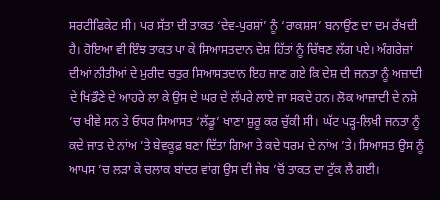ਸਰਟੀਫਿਕੇਟ ਸੀ। ਪਰ ਸੱਤਾ ਦੀ ਤਾਕਤ ‘ਦੇਵ-ਪੁਰਸ਼ਾਂ’ ਨੂੰ ‘ਰਾਕਸ਼ਸ’ ਬਨਾਉਂਣ ਦਾ ਦਮ ਰੱਖਦੀ ਹੈ। ਹੋਇਆ ਵੀ ਇੰਝ ਤਾਕਤ ਪਾ ਕੇ ਸਿਆਸਤਦਾਨ ਦੇਸ਼ ਹਿੱਤਾਂ ਨੂੰ ਚਿੱਥਣ ਲੱਗ ਪਏ। ਅੰਗਰੇਜ਼ਾਂ ਦੀਆਂ ਨੀਤੀਆਂ ਦੇ ਮੁਰੀਦ ਚਤੁਰ ਸਿਆਸਤਦਾਨ ਇਹ ਜਾਣ ਗਏ ਕਿ ਦੇਸ਼ ਦੀ ਜਨਤਾ ਨੂੰ ਅਜ਼ਾਦੀ ਦੇ ਖਿਡੌਣੇ ਦੇ ਆਹਰੇ ਲਾ ਕੇ ਉਸ ਦੇ ਘਰ ਦੇ ਲੱਪਰੇ ਲਾਏ ਜਾ ਸਕਦੇ ਹਨ। ਲੋਕ ਆਜ਼ਾਦੀ ਦੇ ਨਸ਼ੇ ’ਚ ਖੀਵੇ ਸਨ ਤੇ ਓਧਰ ਸਿਆਸਤ ‘ਲੱਡੂ’ ਖਾਣਾ ਸ਼ੁਰੂ ਕਰ ਚੁੱਕੀ ਸੀ। ਘੱਟ ਪੜ੍ਹ-ਲਿਖੀ ਜਨਤਾ ਨੂੰ ਕਦੇ ਜਾਤ ਦੇ ਨਾਂਅ ’ਤੇ ਬੇਵਕੂਫ਼ ਬਣਾ ਦਿੱਤਾ ਗਿਆ ਤੇ ਕਦੇ ਧਰਮ ਦੇ ਨਾਂਅ ’ਤੇ। ਸਿਆਸਤ ਉਸ ਨੂੰ ਆਪਸ ’ਚ ਲੜਾ ਕੇ ਚਲਾਕ ਬਾਂਦਰ ਵਾਂਗ ਉਸ ਦੀ ਜੇਬ ’ਚੋਂ ਤਾਕਤ ਦਾ ਟੁੱਕ ਲੈ ਗਈ।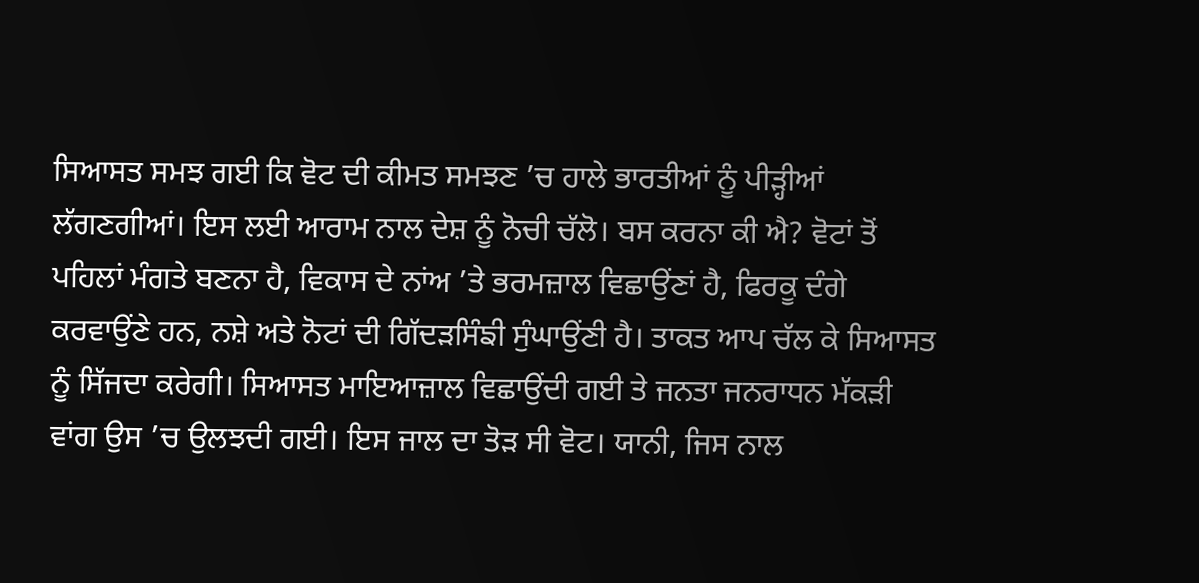ਸਿਆਸਤ ਸਮਝ ਗਈ ਕਿ ਵੋਟ ਦੀ ਕੀਮਤ ਸਮਝਣ ’ਚ ਹਾਲੇ ਭਾਰਤੀਆਂ ਨੂੰ ਪੀੜ੍ਹੀਆਂ ਲੱਗਣਗੀਆਂ। ਇਸ ਲਈ ਆਰਾਮ ਨਾਲ ਦੇਸ਼ ਨੂੰ ਨੋਚੀ ਚੱਲੋ। ਬਸ ਕਰਨਾ ਕੀ ਐ? ਵੋਟਾਂ ਤੋਂ ਪਹਿਲਾਂ ਮੰਗਤੇ ਬਣਨਾ ਹੈ, ਵਿਕਾਸ ਦੇ ਨਾਂਅ ’ਤੇ ਭਰਮਜ਼ਾਲ ਵਿਛਾਉਂਣਾਂ ਹੈ, ਫਿਰਕੂ ਦੰਗੇ ਕਰਵਾਉਂਣੇ ਹਨ, ਨਸ਼ੇ ਅਤੇ ਨੋਟਾਂ ਦੀ ਗਿੱਦੜਸਿੰਙੀ ਸੁੰਘਾਉਂਣੀ ਹੈ। ਤਾਕਤ ਆਪ ਚੱਲ ਕੇ ਸਿਆਸਤ ਨੂੰ ਸਿੱਜਦਾ ਕਰੇਗੀ। ਸਿਆਸਤ ਮਾਇਆਜ਼ਾਲ ਵਿਛਾਉਂਦੀ ਗਈ ਤੇ ਜਨਤਾ ਜਨਰਾਧਨ ਮੱਕੜੀ ਵਾਂਗ ਉਸ ’ਚ ਉਲਝਦੀ ਗਈ। ਇਸ ਜਾਲ ਦਾ ਤੋੜ ਸੀ ਵੋਟ। ਯਾਨੀ, ਜਿਸ ਨਾਲ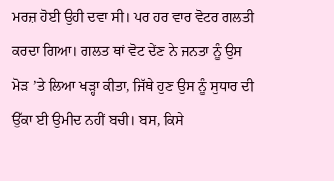ਮਰਜ਼ ਹੋਈ ਉਹੀ ਦਵਾ ਸੀ। ਪਰ ਹਰ ਵਾਰ ਵੋਟਰ ਗਲਤੀ ਕਰਦਾ ਗਿਆ। ਗਲਤ ਥਾਂ ਵੋਟ ਦੇਂਣ ਨੇ ਜਨਤਾ ਨੂੰ ਉਸ ਮੋੜ ’ਤੇ ਲਿਆ ਖੜ੍ਹਾ ਕੀਤਾ, ਜਿੱਥੇ ਹੁਣ ਉਸ ਨੂੰ ਸੁਧਾਰ ਦੀ ਉੱਕਾ ਈ ਉਮੀਦ ਨਹੀਂ ਬਚੀ। ਬਸ, ਕਿਸੇ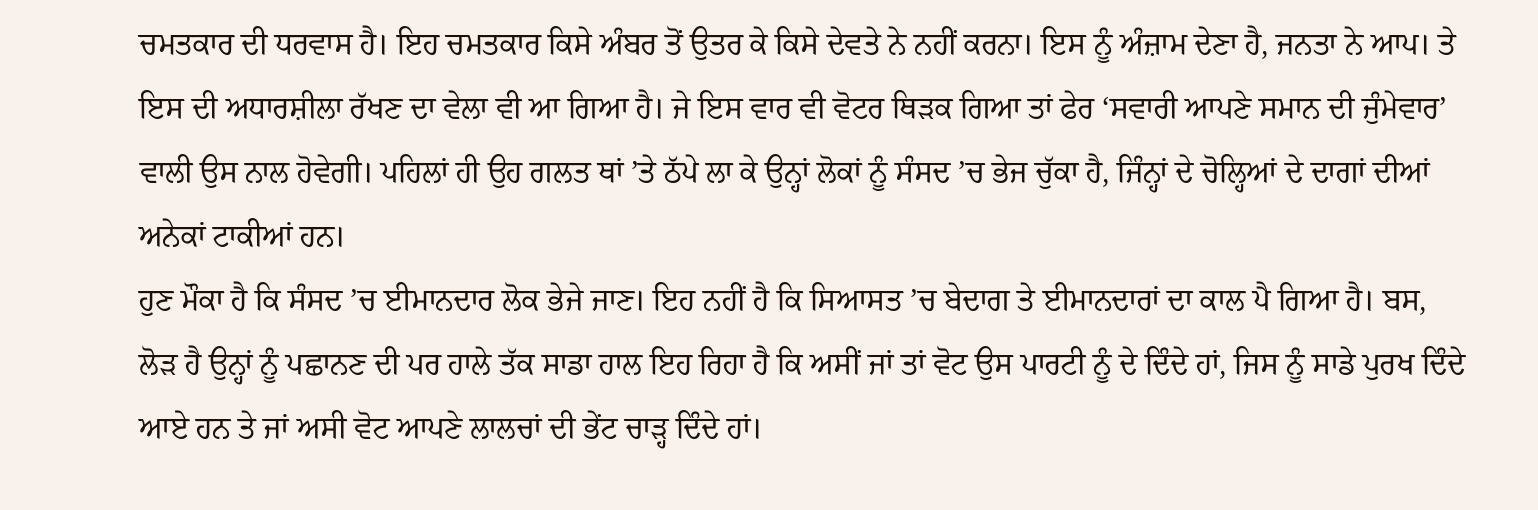ਚਮਤਕਾਰ ਦੀ ਧਰਵਾਸ ਹੈ। ਇਹ ਚਮਤਕਾਰ ਕਿਸੇ ਅੰਬਰ ਤੋਂ ਉਤਰ ਕੇ ਕਿਸੇ ਦੇਵਤੇ ਨੇ ਨਹੀਂ ਕਰਨਾ। ਇਸ ਨੂੰ ਅੰਜ਼ਾਮ ਦੇਣਾ ਹੈ, ਜਨਤਾ ਨੇ ਆਪ। ਤੇ ਇਸ ਦੀ ਅਧਾਰਸ਼ੀਲਾ ਰੱਖਣ ਦਾ ਵੇਲਾ ਵੀ ਆ ਗਿਆ ਹੈ। ਜੇ ਇਸ ਵਾਰ ਵੀ ਵੋਟਰ ਥਿੜਕ ਗਿਆ ਤਾਂ ਫੇਰ ‘ਸਵਾਰੀ ਆਪਣੇ ਸਮਾਨ ਦੀ ਜੁੰਮੇਵਾਰ’ ਵਾਲੀ ਉਸ ਨਾਲ ਹੋਵੇਗੀ। ਪਹਿਲਾਂ ਹੀ ਉਹ ਗਲਤ ਥਾਂ ’ਤੇ ਠੱਪੇ ਲਾ ਕੇ ਉਨ੍ਹਾਂ ਲੋਕਾਂ ਨੂੰ ਸੰਸਦ ’ਚ ਭੇਜ ਚੁੱਕਾ ਹੈ, ਜਿੰਨ੍ਹਾਂ ਦੇ ਚੋਲ੍ਹਿਆਂ ਦੇ ਦਾਗਾਂ ਦੀਆਂ ਅਨੇਕਾਂ ਟਾਕੀਆਂ ਹਨ।
ਹੁਣ ਮੌਕਾ ਹੈ ਕਿ ਸੰਸਦ ’ਚ ਈਮਾਨਦਾਰ ਲੋਕ ਭੇਜੇ ਜਾਣ। ਇਹ ਨਹੀਂ ਹੈ ਕਿ ਸਿਆਸਤ ’ਚ ਬੇਦਾਗ ਤੇ ਈਮਾਨਦਾਰਾਂ ਦਾ ਕਾਲ ਪੈ ਗਿਆ ਹੈ। ਬਸ, ਲੋੜ ਹੈ ਉਨ੍ਹਾਂ ਨੂੰ ਪਛਾਨਣ ਦੀ ਪਰ ਹਾਲੇ ਤੱਕ ਸਾਡਾ ਹਾਲ ਇਹ ਰਿਹਾ ਹੈ ਕਿ ਅਸੀਂ ਜਾਂ ਤਾਂ ਵੋਟ ਉਸ ਪਾਰਟੀ ਨੂੰ ਦੇ ਦਿੰਦੇ ਹਾਂ, ਜਿਸ ਨੂੰ ਸਾਡੇ ਪੁਰਖ ਦਿੰਦੇ ਆਏ ਹਨ ਤੇ ਜਾਂ ਅਸੀ ਵੋਟ ਆਪਣੇ ਲਾਲਚਾਂ ਦੀ ਭੇਂਟ ਚਾੜ੍ਹ ਦਿੰਦੇ ਹਾਂ।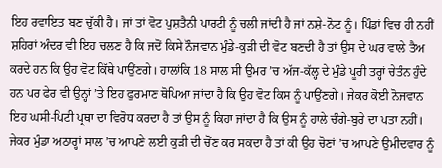ਇਹ ਰਵਾਇਤ ਬਣ ਚੁੱਕੀ ਹੈ। ਜਾਂ ਤਾਂ ਵੋਟ ਪੁਸ਼ਤੈਨੀ ਪਾਰਟੀ ਨੂੰ ਚਲੀ ਜਾਂਦੀ ਹੈ ਜਾਂ ਨਸ਼ੇ-ਨੋਟ ਨੂੰ। ਪਿੰਡਾਂ ਵਿਚ ਹੀ ਨਹੀਂ ਸ਼ਹਿਰਾਂ ਅੰਦਰ ਵੀ ਇਹ ਚਲਣ ਹੈ ਕਿ ਜਦੋਂ ਕਿਸੇ ਨੌਜਵਾਨ ਮੁੰਡੇ-ਕੁੜੀ ਦੀ ਵੋਟ ਬਣਦੀ ਹੈ ਤਾਂ ਉਸ ਦੇ ਘਰ ਵਾਲੇ ਤੈਅ ਕਰਦੇ ਹਨ ਕਿ ਉਹ ਵੋਟ ਕਿੱਥੇ ਪਾਉਂਣਗੇ। ਹਾਲਾਂਕਿ 18 ਸਾਲ ਸੀ ਉਮਰ ’ਚ ਅੱਜ-ਕੱਲ੍ਹ ਦੇ ਮੁੰਡੇ ਪੂਰੀ ਤਰ੍ਹਾਂ ਚੇਤੰਨ ਹੁੰਦੇ ਹਨ ਪਰ ਫੇਰ ਵੀ ਉਨ੍ਹਾਂ ’ਤੇ ਇਹ ਫੁਰਮਾਣ ਥੋਪਿਆ ਜਾਂਦਾ ਹੈ ਕਿ ਉਹ ਵੋਟ ਕਿਸ ਨੂੰ ਪਾਉਂਣਗੇ। ਜੇਕਰ ਕੋਈ ਨੋਜਵਾਨ ਇਹ ਘਸੀ-ਪਿਟੀ ਪ੍ਰਥਾ ਦਾ ਵਿਰੋਧ ਕਰਦਾ ਹੈ ਤਾਂ ਉਸ ਨੂੰ ਕਿਹਾ ਜਾਂਦਾ ਹੈ ਕਿ ਉਸ ਨੂੰ ਹਾਲੇ ਚੰਗੇ-ਬੁਰੇ ਦਾ ਪਤਾ ਨਹੀਂ।
ਜੇਕਰ ਮੁੰਡਾ ਅਠਾਰ੍ਹਾਂ ਸਾਲ ’ਚ ਆਪਣੇ ਲਈ ਕੁੜੀ ਦੀ ਚੋਂਣ ਕਰ ਸਕਦਾ ਹੈ ਤਾਂ ਕੀ ਉਹ ਚੋਣਾਂ ’ਚ ਆਪਣੇ ਉਮੀਦਵਾਰ ਨੂੰ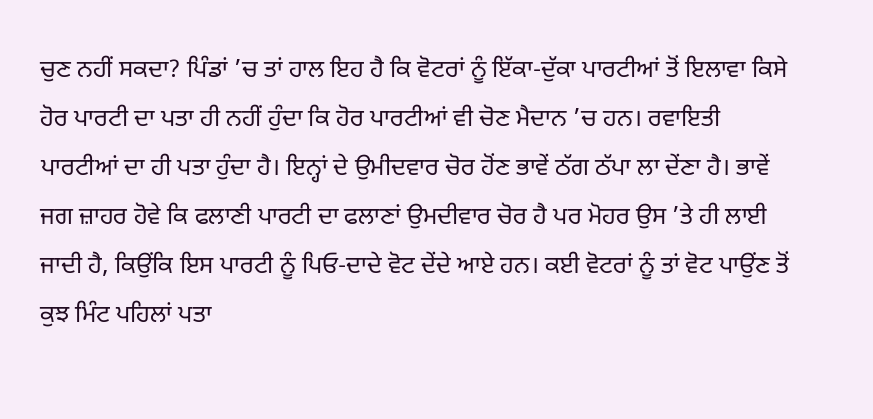ਚੁਣ ਨਹੀਂ ਸਕਦਾ? ਪਿੰਡਾਂ ’ਚ ਤਾਂ ਹਾਲ ਇਹ ਹੈ ਕਿ ਵੋਟਰਾਂ ਨੂੰ ਇੱਕਾ-ਦੁੱਕਾ ਪਾਰਟੀਆਂ ਤੋਂ ਇਲਾਵਾ ਕਿਸੇ ਹੋਰ ਪਾਰਟੀ ਦਾ ਪਤਾ ਹੀ ਨਹੀਂ ਹੁੰਦਾ ਕਿ ਹੋਰ ਪਾਰਟੀਆਂ ਵੀ ਚੋਣ ਮੈਦਾਨ ’ਚ ਹਨ। ਰਵਾਇਤੀ ਪਾਰਟੀਆਂ ਦਾ ਹੀ ਪਤਾ ਹੁੰਦਾ ਹੈ। ਇਨ੍ਹਾਂ ਦੇ ਉਮੀਦਵਾਰ ਚੋਰ ਹੋਂਣ ਭਾਵੇਂ ਠੱਗ ਠੱਪਾ ਲਾ ਦੇਂਣਾ ਹੈ। ਭਾਵੇਂ ਜਗ ਜ਼ਾਹਰ ਹੋਵੇ ਕਿ ਫਲਾਣੀ ਪਾਰਟੀ ਦਾ ਫਲਾਣਾਂ ਉਮਦੀਵਾਰ ਚੋਰ ਹੈ ਪਰ ਮੋਹਰ ਉਸ ’ਤੇ ਹੀ ਲਾਈ ਜਾਦੀ ਹੈ, ਕਿਉਂਕਿ ਇਸ ਪਾਰਟੀ ਨੂੰ ਪਿਓ-ਦਾਦੇ ਵੋਟ ਦੇਂਦੇ ਆਏ ਹਨ। ਕਈ ਵੋਟਰਾਂ ਨੂੰ ਤਾਂ ਵੋਟ ਪਾਉਂਣ ਤੋਂ ਕੁਝ ਮਿੰਟ ਪਹਿਲਾਂ ਪਤਾ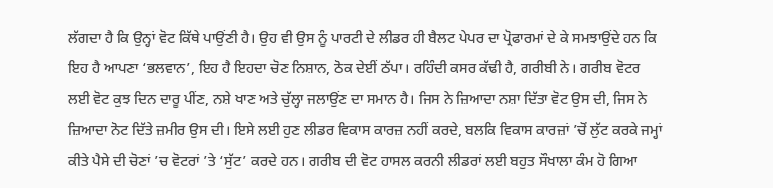ਲੱਗਦਾ ਹੈ ਕਿ ਉਨ੍ਹਾਂ ਵੋਟ ਕਿੱਥੇ ਪਾਉਂਣੀ ਹੈ। ਉਹ ਵੀ ਉਸ ਨੂੰ ਪਾਰਟੀ ਦੇ ਲੀਡਰ ਹੀ ਬੈਲਟ ਪੇਪਰ ਦਾ ਪ੍ਰੋਫਾਰਮਾਂ ਦੇ ਕੇ ਸਮਝਾਉਂਦੇ ਹਨ ਕਿ ਇਹ ਹੈ ਆਪਣਾ ‘ਭਲਵਾਨ’, ਇਹ ਹੈ ਇਹਦਾ ਚੋਣ ਨਿਸ਼ਾਨ, ਠੋਕ ਦੇਈਂ ਠੱਪਾ। ਰਹਿੰਦੀ ਕਸਰ ਕੱਢੀ ਹੈ, ਗਰੀਬੀ ਨੇ। ਗਰੀਬ ਵੋਟਰ ਲਈ ਵੋਟ ਕੁਝ ਦਿਨ ਦਾਰੂ ਪੀਂਣ, ਨਸ਼ੇ ਖਾਣ ਅਤੇ ਚੁੱਲ੍ਹਾ ਜਲਾਉਂਣ ਦਾ ਸਮਾਨ ਹੈ। ਜਿਸ ਨੇ ਜ਼ਿਆਦਾ ਨਸ਼ਾ ਦਿੱਤਾ ਵੋਟ ਉਸ ਦੀ, ਜਿਸ ਨੇ ਜ਼ਿਆਦਾ ਨੋਟ ਦਿੱਤੇ ਜ਼ਮੀਰ ਉਸ ਦੀ। ਇਸੇ ਲਈ ਹੁਣ ਲੀਡਰ ਵਿਕਾਸ ਕਾਰਜ਼ ਨਹੀਂ ਕਰਦੇ, ਬਲਕਿ ਵਿਕਾਸ ਕਾਰਜ਼ਾਂ ’ਚੋਂ ਲੁੱਟ ਕਰਕੇ ਜਮ੍ਹਾਂ ਕੀਤੇ ਪੈਸੇ ਦੀ ਚੋਣਾਂ ’ਚ ਵੋਟਰਾਂ ’ਤੇ ‘ਸੁੱਟ’ ਕਰਦੇ ਹਨ। ਗਰੀਬ ਦੀ ਵੋਟ ਹਾਸਲ ਕਰਨੀ ਲੀਡਰਾਂ ਲਈ ਬਹੁਤ ਸੌਖਾਲਾ ਕੰਮ ਹੋ ਗਿਆ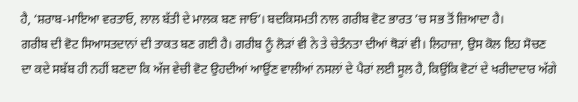ਹੈ, ‘ਸ਼ਰਾਬ-ਮਾਇਆ ਵਰਤਾਓ, ਲਾਲ ਬੱਤੀ ਦੇ ਮਾਲਕ ਬਣ ਜਾਓ’। ਬਦਕਿਸਮਤੀ ਨਾਲ ਗਰੀਬ ਵੋਟ ਭਾਰਤ ’ਚ ਸਭ ਤੋਂ ਜ਼ਿਆਦਾ ਹੈ।
ਗਰੀਬ ਦੀ ਵੋਟ ਸਿਆਸਤਦਾਨਾਂ ਦੀ ਤਾਕਤ ਬਣ ਗਈ ਹੈ। ਗਰੀਬ ਨੂੰ ਲੋੜਾਂ ਵੀ ਨੇ ਤੇ ਚੇਤੰਨਤਾ ਦੀਆਂ ਥੋੜਾਂ ਵੀ। ਲਿਹਾਜ਼ਾ, ਉਸ ਕੋਲ ਇਹ ਸੋਚਣ ਦਾ ਕਦੇ ਸਬੱਬ ਹੀ ਨਹੀਂ ਬਣਦਾ ਕਿ ਅੱਜ ਵੇਚੀ ਵੋਟ ਉਹਦੀਆਂ ਆਉਂਣ ਵਾਲੀਆਂ ਨਸਲਾਂ ਦੇ ਪੈਰਾਂ ਲਈ ਸੂਲ ਹੈ, ਕਿਉਂਕਿ ਵੋਟਾਂ ਦੇ ਖਰੀਦਾਦਾਰ ਅੱਗੇ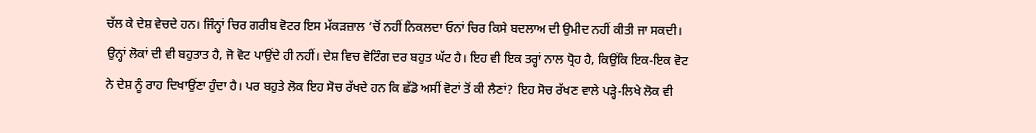ਚੱਲ ਕੇ ਦੇਸ਼ ਵੇਚਦੇ ਹਨ। ਜਿੰਨ੍ਹਾਂ ਚਿਰ ਗਰੀਬ ਵੋਟਰ ਇਸ ਮੱਕੜਜ਼ਾਲ ’ਚੋਂ ਨਹੀਂ ਨਿਕਲਦਾ ਓਨਾਂ ਚਿਰ ਕਿਸੇ ਬਦਲਾਅ ਦੀ ਉਮੀਦ ਨਹੀਂ ਕੀਤੀ ਜਾ ਸਕਦੀ। ਉਨ੍ਹਾਂ ਲੋਕਾਂ ਦੀ ਵੀ ਬਹੁਤਾਤ ਹੈ, ਜੋ ਵੋਟ ਪਾਉਂਦੇ ਹੀ ਨਹੀਂ। ਦੇਸ਼ ਵਿਚ ਵੋਟਿੰਗ ਦਰ ਬਹੁਤ ਘੱਟ ਹੈ। ਇਹ ਵੀ ਇਕ ਤਰ੍ਹਾਂ ਨਾਲ ਧ੍ਰੋਹ ਹੈ, ਕਿਉਂਕਿ ਇਕ-ਇਕ ਵੋਟ ਨੇ ਦੇਸ਼ ਨੂੰ ਰਾਹ ਦਿਖਾਉਂਣਾ ਹੁੰਦਾ ਹੈ। ਪਰ ਬਹੁਤੇ ਲੋਕ ਇਹ ਸੋਚ ਰੱਖਦੇ ਹਨ ਕਿ ਛੱਡੋ ਅਸੀਂ ਵੋਟਾਂ ਤੋਂ ਕੀ ਲੈਣਾਂ? ਇਹ ਸੋਚ ਰੱਖਣ ਵਾਲੇ ਪੜ੍ਹੇ-ਲਿਖੇ ਲੋਕ ਵੀ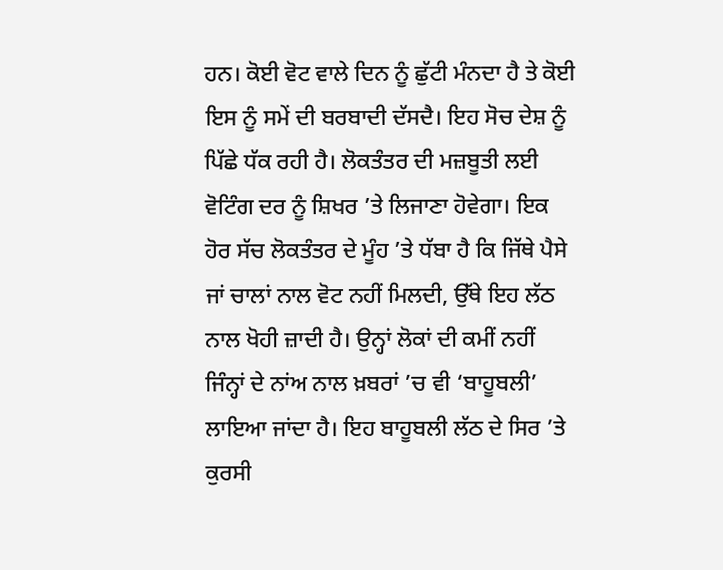ਹਨ। ਕੋਈ ਵੋਟ ਵਾਲੇ ਦਿਨ ਨੂੰ ਛੁੱਟੀ ਮੰਨਦਾ ਹੈ ਤੇ ਕੋਈ ਇਸ ਨੂੰ ਸਮੇਂ ਦੀ ਬਰਬਾਦੀ ਦੱਸਦੈ। ਇਹ ਸੋਚ ਦੇਸ਼ ਨੂੰ ਪਿੱਛੇ ਧੱਕ ਰਹੀ ਹੈ। ਲੋਕਤੰਤਰ ਦੀ ਮਜ਼ਬੂਤੀ ਲਈ ਵੋਟਿੰਗ ਦਰ ਨੂੰ ਸ਼ਿਖਰ ’ਤੇ ਲਿਜਾਣਾ ਹੋਵੇਗਾ। ਇਕ ਹੋਰ ਸੱਚ ਲੋਕਤੰਤਰ ਦੇ ਮੂੰਹ ’ਤੇ ਧੱਬਾ ਹੈ ਕਿ ਜਿੱਥੇ ਪੈਸੇ ਜਾਂ ਚਾਲਾਂ ਨਾਲ ਵੋਟ ਨਹੀਂ ਮਿਲਦੀ, ਉੱਥੇ ਇਹ ਲੱਠ ਨਾਲ ਖੋਹੀ ਜ਼ਾਦੀ ਹੈ। ਉਨ੍ਹਾਂ ਲੋਕਾਂ ਦੀ ਕਮੀਂ ਨਹੀਂ ਜਿੰਨ੍ਹਾਂ ਦੇ ਨਾਂਅ ਨਾਲ ਖ਼ਬਰਾਂ ’ਚ ਵੀ ‘ਬਾਹੂਬਲੀ’ ਲਾਇਆ ਜਾਂਦਾ ਹੈ। ਇਹ ਬਾਹੂਬਲੀ ਲੱਠ ਦੇ ਸਿਰ ’ਤੇ ਕੁਰਸੀ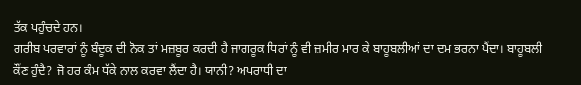ਤੱਕ ਪਹੁੰਚਦੇ ਹਨ।
ਗਰੀਬ ਪਰਵਾਰਾਂ ਨੂੰ ਬੰਦੂਕ ਦੀ ਨੋਕ ਤਾਂ ਮਜ਼ਬੂਰ ਕਰਦੀ ਹੈ ਜਾਗਰੂਕ ਧਿਰਾਂ ਨੂੰ ਵੀ ਜ਼ਮੀਰ ਮਾਰ ਕੇ ਬਾਹੂਬਲੀਆਂ ਦਾ ਦਮ ਭਰਨਾ ਪੈਂਦਾ। ਬਾਹੂਬਲੀ ਕੌਂਣ ਹੁੰਦੈ? ਜੋ ਹਰ ਕੰਮ ਧੱਕੇ ਨਾਲ ਕਰਵਾ ਲੈਂਦਾ ਹੈ। ਯਾਨੀ? ਅਪਰਾਧੀ ਦਾ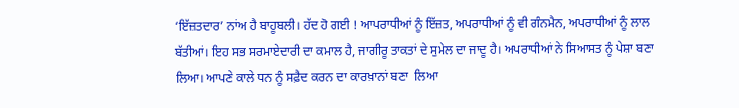‘ਇੱਜ਼ਤਦਾਰ’ ਨਾਂਅ ਹੈ ਬਾਹੂਬਲੀ। ਹੱਦ ਹੋ ਗਈ ! ਆਪਰਾਧੀਆਂ ਨੂੰ ਇੱਜ਼ਤ, ਅਪਰਾਧੀਆਂ ਨੂੰ ਵੀ ਗੰਨਮੈਨ, ਅਪਰਾਧੀਆਂ ਨੂੰ ਲਾਲ ਬੱਤੀਆਂ। ਇਹ ਸਭ ਸਰਮਾਏਦਾਰੀ ਦਾ ਕਮਾਲ ਹੈ, ਜਾਗੀਰੂ ਤਾਕਤਾਂ ਦੇ ਸੁਮੇਲ ਦਾ ਜਾਦੂ ਹੈ। ਅਪਰਾਧੀਆਂ ਨੇ ਸਿਆਸਤ ਨੂੰ ਪੇਸ਼ਾ ਬਣਾ ਲਿਆ। ਆਪਣੇ ਕਾਲੇ ਧਨ ਨੂੰ ਸਫ਼ੈਦ ਕਰਨ ਦਾ ਕਾਰਖ਼ਾਨਾਂ ਬਣਾ  ਲਿਆ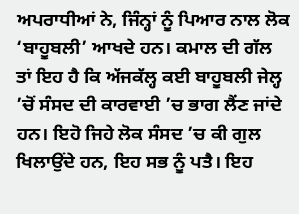ਅਪਰਾਧੀਆਂ ਨੇ, ਜਿੰਨ੍ਹਾਂ ਨੂੰ ਪਿਆਰ ਨਾਲ ਲੋਕ ‘ਬਾਹੂਬਲੀ’ ਆਖਦੇ ਹਨ। ਕਮਾਲ ਦੀ ਗੱਲ ਤਾਂ ਇਹ ਹੈ ਕਿ ਅੱਜਕੱਲ੍ਹ ਕਈ ਬਾਹੂਬਲੀ ਜੇਲ੍ਹ ’ਚੋਂ ਸੰਸਦ ਦੀ ਕਾਰਵਾਈ ’ਚ ਭਾਗ ਲੈਂਣ ਜਾਂਦੇ ਹਨ। ਇਹੋ ਜਿਹੇ ਲੋਕ ਸੰਸਦ ’ਚ ਕੀ ਗੁਲ ਖਿਲਾਉਂਦੇ ਹਨ, ਇਹ ਸਭ ਨੂੰ ਪਤੈ। ਇਹ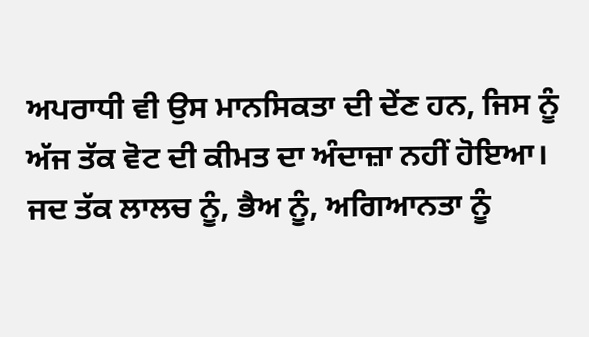ਅਪਰਾਧੀ ਵੀ ਉਸ ਮਾਨਸਿਕਤਾ ਦੀ ਦੇਂਣ ਹਨ, ਜਿਸ ਨੂੰ ਅੱਜ ਤੱਕ ਵੋਟ ਦੀ ਕੀਮਤ ਦਾ ਅੰਦਾਜ਼ਾ ਨਹੀਂ ਹੋਇਆ।
ਜਦ ਤੱਕ ਲਾਲਚ ਨੂੰ, ਭੈਅ ਨੂੰ, ਅਗਿਆਨਤਾ ਨੂੰ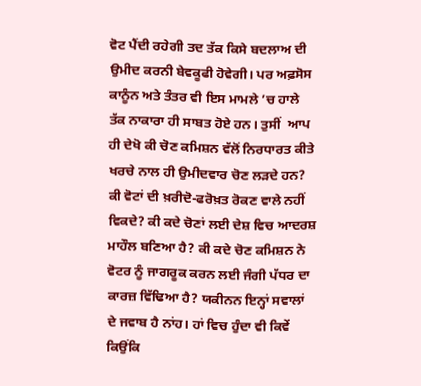ਵੋਟ ਪੈਂਦੀ ਰਹੇਗੀ ਤਦ ਤੱਕ ਕਿਸੇ ਬਦਲਾਅ ਦੀ ਉਮੀਦ ਕਰਨੀ ਬੇਵਕੂਫੀ ਹੋਵੇਗੀ। ਪਰ ਅਫ਼ਸੋਸ ਕਾਨੂੰਨ ਅਤੇ ਤੰਤਰ ਵੀ ਇਸ ਮਾਮਲੇ ’ਚ ਹਾਲੇ ਤੱਕ ਨਾਕਾਰਾ ਹੀ ਸਾਬਤ ਹੋਏ ਹਨ। ਤੁਸੀਂ  ਆਪ ਹੀ ਦੇਖੋ ਕੀ ਚੋਣ ਕਮਿਸ਼ਨ ਵੱਲੋਂ ਨਿਰਧਾਰਤ ਕੀਤੇ ਖਰਚੇ ਨਾਲ ਹੀ ਉਮੀਦਵਾਰ ਚੋਣ ਲੜਦੇ ਹਨ? ਕੀ ਵੋਟਾਂ ਦੀ ਖ਼ਰੀਦੋ-ਫਰੋਖ਼ਤ ਰੋਕਣ ਵਾਲੇ ਨਹੀਂ ਵਿਕਦੇ? ਕੀ ਕਦੇ ਚੋਣਾਂ ਲਈ ਦੇਸ਼ ਵਿਚ ਆਦਰਸ਼ ਮਾਹੌਲ ਬਣਿਆ ਹੈ? ਕੀ ਕਦੇ ਚੋਣ ਕਮਿਸ਼ਨ ਨੇ ਵੋਟਰ ਨੂੰ ਜਾਗਰੂਕ ਕਰਨ ਲਈ ਜੰਗੀ ਪੱਧਰ ਦਾ ਕਾਰਜ਼ ਵਿੱਢਿਆ ਹੈ? ਯਕੀਨਨ ਇਨ੍ਹਾਂ ਸਵਾਲਾਂ ਦੇ ਜਵਾਬ ਹੈ ਨਾਂਹ। ਹਾਂ ਵਿਚ ਹੁੰਦਾ ਵੀ ਕਿਵੇਂ ਕਿਉਂਕਿ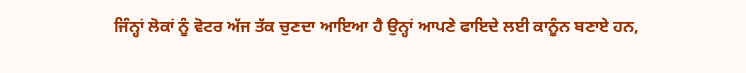ਜਿੰਨ੍ਹਾਂ ਲੋਕਾਂ ਨੂੰ ਵੋਟਰ ਅੱਜ ਤੱਕ ਚੁਣਦਾ ਆਇਆ ਹੈ ਉਨ੍ਹਾਂ ਆਪਣੇ ਫਾਇਦੇ ਲਈ ਕਾਨੂੰਨ ਬਣਾਏ ਹਨ,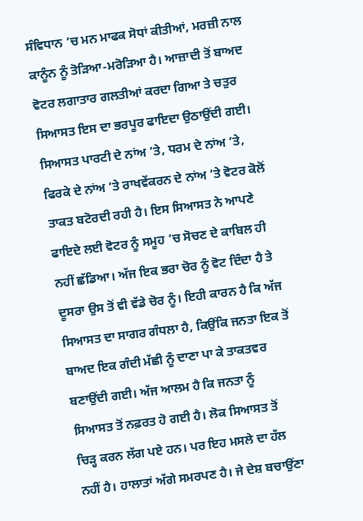ਸੰਵਿਧਾਨ ’ਚ ਮਨ ਮਾਫਕ ਸੋਧਾਂ ਕੀਤੀਆਂ, ਮਰਜ਼ੀ ਨਾਲ ਕਾਨੂੰਨ ਨੂੰ ਤੋੜਿਆ-ਮਰੋੜਿਆ ਹੈ। ਆਜ਼ਾਦੀ ਤੋਂ ਬਾਅਦ ਵੋਟਰ ਲਗਾਤਾਰ ਗਲਤੀਆਂ ਕਰਦਾ ਗਿਆ ਤੇ ਚਤੁਰ ਸਿਆਸਤ ਇਸ ਦਾ ਭਰਪੂਰ ਫਾਇਦਾ ਉਠਾਉਂਦੀ ਗਈ। ਸਿਆਸਤ ਪਾਰਟੀ ਦੇ ਨਾਂਅ ’ਤੇ, ਧਰਮ ਦੇ ਨਾਂਅ ’ਤੇ, ਫਿਰਕੇ ਦੇ ਨਾਂਅ ’ਤੇ ਰਾਖਵੇਂਕਰਨ ਦੇ ਨਾਂਅ ’ਤੇ ਵੋਟਰ ਕੋਲੋਂ ਤਾਕਤ ਬਟੋਰਦੀ ਰਹੀ ਹੈ। ਇਸ ਸਿਆਸਤ ਨੇ ਆਪਣੇ ਫਾਇਦੇ ਲਈ ਵੋਟਰ ਨੂੰ ਸਮੂਹ ’ਚ ਸੋਚਣ ਦੇ ਕਾਬਿਲ ਹੀ ਨਹੀਂ ਛੱਡਿਆ। ਅੱਜ ਇਕ ਭਰਾ ਚੋਰ ਨੂੰ ਵੋਟ ਦਿੰਦਾ ਹੈ ਤੇ ਦੂਸਰਾ ਉਸ ਤੋਂ ਵੀ ਵੱਡੇ ਚੋਰ ਨੂੰ। ਇਹੀ ਕਾਰਨ ਹੈ ਕਿ ਅੱਜ ਸਿਆਸਤ ਦਾ ਸਾਗਰ ਗੰਧਲਾ ਹੈ, ਕਿਉਂਕਿ ਜਨਤਾ ਇਕ ਤੋਂ ਬਾਅਦ ਇਕ ਗੰਦੀ ਮੱਛੀ ਨੂੰ ਦਾਣਾ ਪਾ ਕੇ ਤਾਕਤਵਰ ਬਣਾਉਂਦੀ ਗਈ। ਅੱਜ ਆਲਮ ਹੈ ਕਿ ਜਨਤਾ ਨੂੰ ਸਿਆਸਤ ਤੋਂ ਨਫ਼ਰਤ ਹੋ ਗਈ ਹੈ। ਲੋਕ ਸਿਆਸਤ ਤੋਂ ਚਿੜ੍ਹ ਕਰਨ ਲੱਗ ਪਏ ਹਨ। ਪਰ ਇਹ ਮਸਲੇ ਦਾ ਹੱਲ ਨਹੀਂ ਹੈ। ਹਾਲਾਤਾਂ ਅੱਗੇ ਸਮਰਪਣ ਹੈ। ਜੇ ਦੇਸ਼ ਬਚਾਉਂਣਾ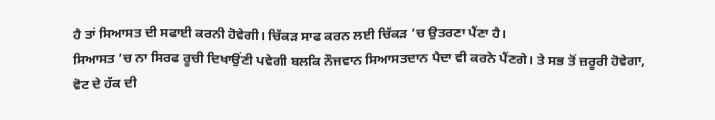ਹੈ ਤਾਂ ਸਿਆਸਤ ਦੀ ਸਫਾਈ ਕਰਨੀ ਹੋਵੇਗੀ। ਚਿੱਕੜ ਸਾਫ ਕਰਨ ਲਈ ਚਿੱਕੜ ’ਚ ਉਤਰਣਾ ਪੈਂਣਾ ਹੈ।
ਸਿਆਸਤ ’ਚ ਨਾ ਸਿਰਫ ਰੂਚੀ ਦਿਖਾਉਂਣੀ ਪਵੇਗੀ ਬਲਕਿ ਨੌਜਵਾਨ ਸਿਆਸਤਦਾਨ ਪੈਦਾ ਵੀ ਕਰਨੇ ਪੈਂਣਗੇ। ਤੇ ਸਭ ਤੋਂ ਜ਼ਰੂਰੀ ਹੋਵੇਗਾ, ਵੋਟ ਦੇ ਹੱਕ ਦੀ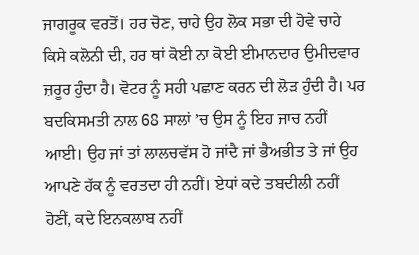ਜਾਗਰੂਕ ਵਰਤੋਂ। ਹਰ ਚੋਣ, ਚਾਹੇ ਉਹ ਲੋਕ ਸਭਾ ਦੀ ਹੋਵੇ ਚਾਹੇ ਕਿਸੇ ਕਲੋਨੀ ਦੀ, ਹਰ ਥਾਂ ਕੋਈ ਨਾ ਕੋਈ ਈਮਾਨਦਾਰ ਉਮੀਦਵਾਰ ਜ਼ਰੂਰ ਹੁੰਦਾ ਹੈ। ਵੋਟਰ ਨੂੰ ਸਹੀ ਪਛਾਣ ਕਰਨ ਦੀ ਲੋੜ ਹੁੰਦੀ ਹੈ। ਪਰ ਬਦਕਿਸਮਤੀ ਨਾਲ 68 ਸਾਲਾਂ ’ਚ ਉਸ ਨੂੰ ਇਹ ਜਾਚ ਨਹੀਂ ਆਈ। ਉਹ ਜਾਂ ਤਾਂ ਲਾਲਚਵੱਸ ਹੋ ਜਾਂਦੈ ਜਾਂ ਭੈਅਭੀਤ ਤੇ ਜਾਂ ਉਹ ਆਪਣੇ ਹੱਕ ਨੂੰ ਵਰਤਦਾ ਹੀ ਨਹੀਂ। ਏਧਾਂ ਕਦੇ ਤਬਦੀਲੀ ਨਹੀਂ ਹੋਣੀਂ, ਕਦੇ ਇਨਕਲਾਬ ਨਹੀਂ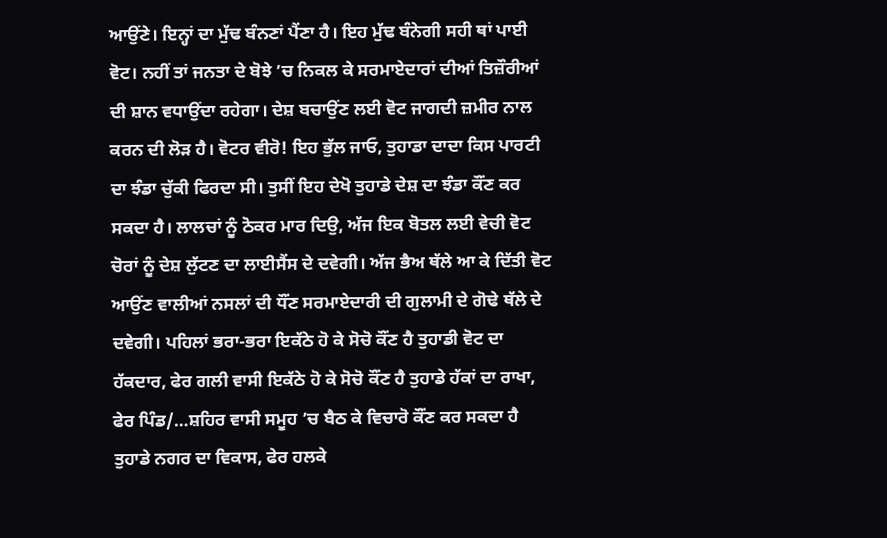ਆਉਂਣੇ। ਇਨ੍ਹਾਂ ਦਾ ਮੁੱਢ ਬੰਨਣਾਂ ਪੈਂਣਾ ਹੈ। ਇਹ ਮੁੱਢ ਬੰਨੇਗੀ ਸਹੀ ਥਾਂ ਪਾਈ ਵੋਟ। ਨਹੀਂ ਤਾਂ ਜਨਤਾ ਦੇ ਬੋਝੇ ’ਚ ਨਿਕਲ ਕੇ ਸਰਮਾਏਦਾਰਾਂ ਦੀਆਂ ਤਿਜ਼ੌਰੀਆਂ ਦੀ ਸ਼ਾਨ ਵਧਾਉਂਦਾ ਰਹੇਗਾ। ਦੇਸ਼ ਬਚਾਉਂਣ ਲਈ ਵੋਟ ਜਾਗਦੀ ਜ਼ਮੀਰ ਨਾਲ ਕਰਨ ਦੀ ਲੋੜ ਹੈ। ਵੋਟਰ ਵੀਰੋ! ਇਹ ਭੁੱਲ ਜਾਓ, ਤੁਹਾਡਾ ਦਾਦਾ ਕਿਸ ਪਾਰਟੀ ਦਾ ਝੰਡਾ ਚੁੱਕੀ ਫਿਰਦਾ ਸੀ। ਤੁਸੀਂ ਇਹ ਦੇਖੋ ਤੁਹਾਡੇ ਦੇਸ਼ ਦਾ ਝੰਡਾ ਕੌਂਣ ਕਰ ਸਕਦਾ ਹੈ। ਲਾਲਚਾਂ ਨੂੰ ਠੋਕਰ ਮਾਰ ਦਿਉ, ਅੱਜ ਇਕ ਬੋਤਲ ਲਈ ਵੇਚੀ ਵੋਟ ਚੋਰਾਂ ਨੂੰ ਦੇਸ਼ ਲੁੱਟਣ ਦਾ ਲਾਈਸੈਂਸ ਦੇ ਦਵੇਗੀ। ਅੱਜ ਭੈਅ ਥੱਲੇ ਆ ਕੇ ਦਿੱਤੀ ਵੋਟ ਆਉਂਣ ਵਾਲੀਆਂ ਨਸਲਾਂ ਦੀ ਧੌਂਣ ਸਰਮਾਏਦਾਰੀ ਦੀ ਗੁਲਾਮੀ ਦੇ ਗੋਢੇ ਥੱਲੇ ਦੇ ਦਵੇਗੀ। ਪਹਿਲਾਂ ਭਰਾ-ਭਰਾ ਇਕੱਠੇ ਹੋ ਕੇ ਸੋਚੋ ਕੌਂਣ ਹੈ ਤੁਹਾਡੀ ਵੋਟ ਦਾ ਹੱਕਦਾਰ, ਫੇਰ ਗਲੀ ਵਾਸੀ ਇਕੱਠੇ ਹੋ ਕੇ ਸੋਚੋ ਕੌਂਣ ਹੈ ਤੁਹਾਡੇ ਹੱਕਾਂ ਦਾ ਰਾਖਾ, ਫੇਰ ਪਿੰਡ/…ਸ਼ਹਿਰ ਵਾਸੀ ਸਮੂਹ ’ਚ ਬੈਠ ਕੇ ਵਿਚਾਰੋ ਕੌਂਣ ਕਰ ਸਕਦਾ ਹੈ ਤੁਹਾਡੇ ਨਗਰ ਦਾ ਵਿਕਾਸ, ਫੇਰ ਹਲਕੇ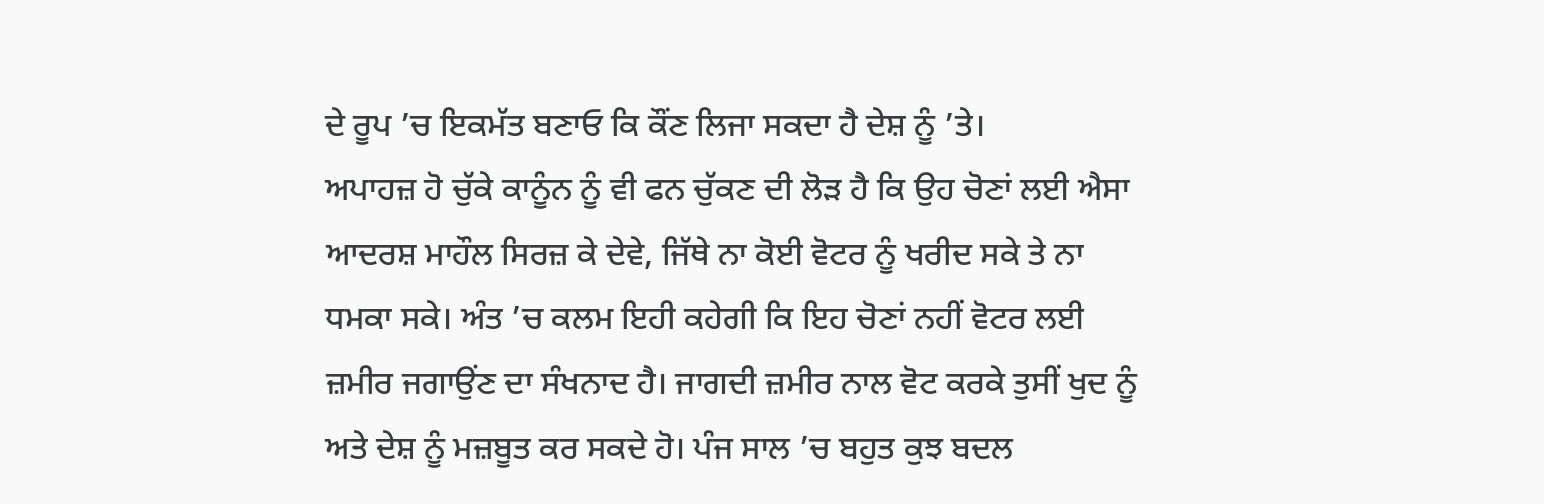ਦੇ ਰੂਪ ’ਚ ਇਕਮੱਤ ਬਣਾਓ ਕਿ ਕੌਂਣ ਲਿਜਾ ਸਕਦਾ ਹੈ ਦੇਸ਼ ਨੂੰ ’ਤੇ।
ਅਪਾਹਜ਼ ਹੋ ਚੁੱਕੇ ਕਾਨੂੰਨ ਨੂੰ ਵੀ ਫਨ ਚੁੱਕਣ ਦੀ ਲੋੜ ਹੈ ਕਿ ਉਹ ਚੋਣਾਂ ਲਈ ਐਸਾ ਆਦਰਸ਼ ਮਾਹੌਲ ਸਿਰਜ਼ ਕੇ ਦੇਵੇ, ਜਿੱਥੇ ਨਾ ਕੋਈ ਵੋਟਰ ਨੂੰ ਖਰੀਦ ਸਕੇ ਤੇ ਨਾ ਧਮਕਾ ਸਕੇ। ਅੰਤ ’ਚ ਕਲਮ ਇਹੀ ਕਹੇਗੀ ਕਿ ਇਹ ਚੋਣਾਂ ਨਹੀਂ ਵੋਟਰ ਲਈ ਜ਼ਮੀਰ ਜਗਾਉਂਣ ਦਾ ਸੰਖਨਾਦ ਹੈ। ਜਾਗਦੀ ਜ਼ਮੀਰ ਨਾਲ ਵੋਟ ਕਰਕੇ ਤੁਸੀਂ ਖੁਦ ਨੂੰ ਅਤੇ ਦੇਸ਼ ਨੂੰ ਮਜ਼ਬੂਤ ਕਰ ਸਕਦੇ ਹੋ। ਪੰਜ ਸਾਲ ’ਚ ਬਹੁਤ ਕੁਝ ਬਦਲ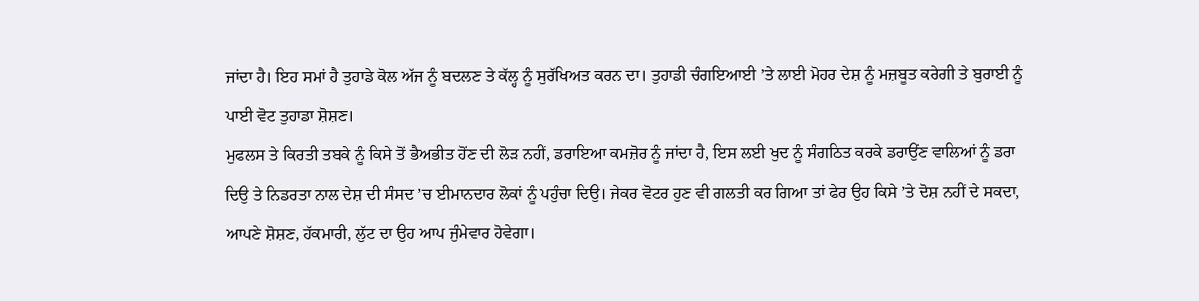ਜਾਂਦਾ ਹੈ। ਇਹ ਸਮਾਂ ਹੈ ਤੁਹਾਡੇ ਕੋਲ ਅੱਜ ਨੂੰ ਬਦਲਣ ਤੇ ਕੱਲ੍ਹ ਨੂੰ ਸੁਰੱਖਿਅਤ ਕਰਨ ਦਾ। ਤੁਹਾਡੀ ਚੰਗਇਆਈ ’ਤੇ ਲਾਈ ਮੋਹਰ ਦੇਸ਼ ਨੂੰ ਮਜ਼ਬੂਤ ਕਰੇਗੀ ਤੇ ਬੁਰਾਈ ਨੂੰ ਪਾਈ ਵੋਟ ਤੁਹਾਡਾ ਸ਼ੋਸ਼ਣ।
ਮੁਫਲਸ ਤੇ ਕਿਰਤੀ ਤਬਕੇ ਨੂੰ ਕਿਸੇ ਤੋਂ ਭੈਅਭੀਤ ਹੋਂਣ ਦੀ ਲੋੜ ਨਹੀਂ, ਡਰਾਇਆ ਕਮਜ਼ੋਰ ਨੂੰ ਜਾਂਦਾ ਹੈ, ਇਸ ਲਈ ਖੁਦ ਨੂੰ ਸੰਗਠਿਤ ਕਰਕੇ ਡਰਾਉਂਣ ਵਾਲਿਆਂ ਨੂੰ ਡਰਾ ਦਿਉ ਤੇ ਨਿਡਰਤਾ ਨਾਲ ਦੇਸ਼ ਦੀ ਸੰਸਦ ’ਚ ਈਮਾਨਦਾਰ ਲੋਕਾਂ ਨੂੰ ਪਹੁੰਚਾ ਦਿਉ। ਜੇਕਰ ਵੋਟਰ ਹੁਣ ਵੀ ਗਲਤੀ ਕਰ ਗਿਆ ਤਾਂ ਫੇਰ ਉਹ ਕਿਸੇ ’ਤੇ ਦੋਸ਼ ਨਹੀਂ ਦੇ ਸਕਦਾ, ਆਪਣੇ ਸ਼ੋਸ਼ਣ, ਹੱਕਮਾਰੀ, ਲੁੱਟ ਦਾ ਉਹ ਆਪ ਜੁੰਮੇਵਾਰ ਹੋਵੇਗਾ।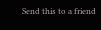Send this to a friend